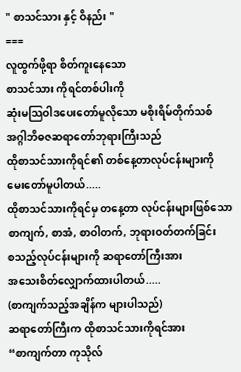" စာသင်သား နှင့် ဝိနည်း "
===
လူထွက်ဖို့ရာ စိတ်ကူးနေသော
စာသင်သား ကိုရင်တစ်ပါးကို
ဆုံးမသြဝါဒပေးတော်မူလိုသော မစိုးရိမ်တိုက်သစ်
အဂ္ဂါဘိဓဇဆရာတော်ဘုရားကြီးသည်
ထိုစာသင်သားကိုရင်၏ တစ်နေ့တာလုပ်ငန်းများကို
မေးတော်မူပါတယ်.....
ထိုစာသင်သားကိုရင်မှ တနေ့တာ လုပ်ငန်းများဖြစ်သော
စာကျက်, စာအံ, စာဝါတက်, ဘုရားဝတ်တက်ခြင်း
စသည့်လုပ်ငန်းများကို ဆရာတော်ကြီးအား
အသေးစိတ်လျှောက်ထားပါတယ်.....
(စာကျက်သည့်အချိန်က များပါသည်)
ဆရာတော်ကြီးက ထိုစာသင်သားကိုရင်အား
“စာကျက်တာ ကုသိုလ်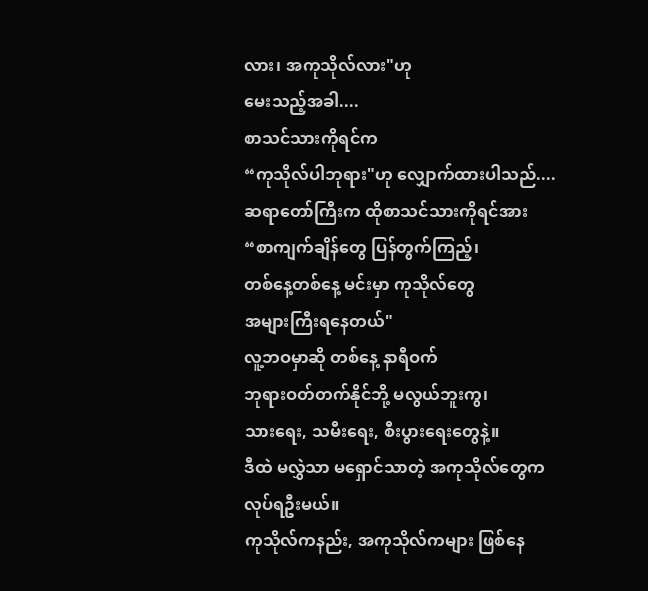လား၊ အကုသိုလ်လား"ဟု
မေးသည့်အခါ....
စာသင်သားကိုရင်က
“ကုသိုလ်ပါဘုရား"ဟု လျှောက်ထားပါသည်....
ဆရာတော်ကြီးက ထိုစာသင်သားကိုရင်အား
“စာကျက်ချိန်တွေ ပြန်တွက်ကြည့်၊
တစ်နေ့တစ်နေ့ မင်းမှာ ကုသိုလ်တွေ
အများကြီးရနေတယ်"
လူ့ဘဝမှာဆို တစ်နေ့ နာရီဝက်
ဘုရားဝတ်တက်နိုင်ဘို့ မလွယ်ဘူးကွ၊
သားရေး, သမီးရေး, စီးပွားရေးတွေနဲ့။
ဒီထဲ မလွှဲသာ မရှောင်သာတဲ့ အကုသိုလ်တွေက
လုပ်ရဦးမယ်။
ကုသိုလ်ကနည်း, အကုသိုလ်ကများ ဖြစ်နေ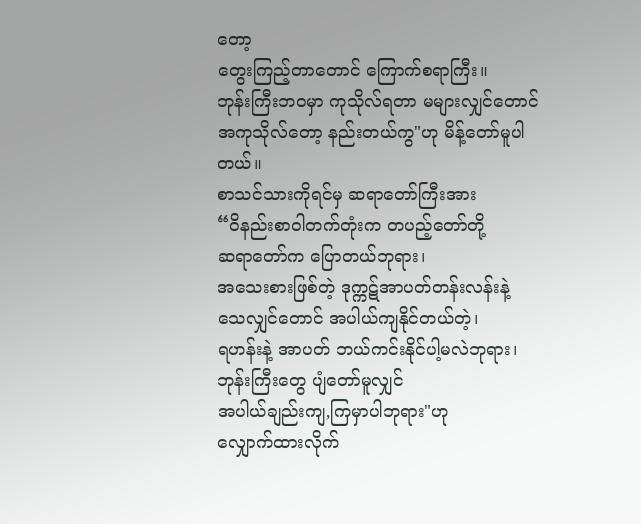တော့
တွေးကြည့်တာတောင် ကြောက်စရာကြီး။
ဘုန်းကြီးဘဝမှာ ကုသိုလ်ရတာ မများလျှင်တောင်
အကုသိုလ်တော့ နည်းတယ်ကွ"ဟု မိန့်တော်မူပါတယ်။
စာသင်သားကိုရင်မှ ဆရာတော်ကြီးအား
“ဝိနည်းစာဝါတက်တုံးက တပည့်တော်တို့
ဆရာတော်က ပြောတယ်ဘုရား၊
အသေးစားဖြစ်တဲ့ ဒုက္ကဋ်အာပတ်တန်းလန်းနဲ့
သေလျှင်တောင် အပါယ်ကျနိုင်တယ်တဲ့၊
ရဟန်းနဲ့ အာပတ် ဘယ်ကင်းနိုင်ပါ့မလဲဘုရား၊
ဘုန်းကြီးတွေ ပျံတော်မူလျှင်
အပါယ်ချည်းကျ,ကြမှာပါဘုရား"ဟု
လျှောက်ထားလိုက်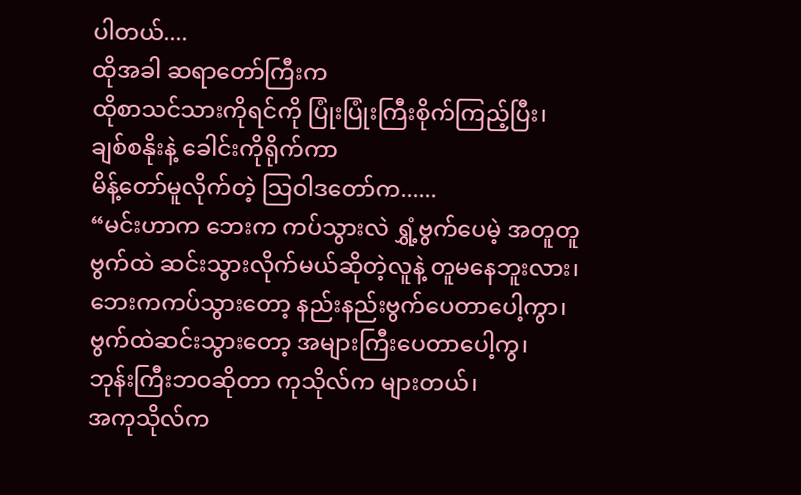ပါတယ်....
ထိုအခါ ဆရာတော်ကြီးက
ထိုစာသင်သားကိုရင်ကို ပြုံးပြုံးကြီးစိုက်ကြည့်ပြီး၊
ချစ်စနိုးနဲ့ ခေါင်းကိုရိုက်ကာ
မိန့်တော်မူလိုက်တဲ့ သြဝါဒတော်က......
“မင်းဟာက ဘေးက ကပ်သွားလဲ ရွှံ့ဗွက်ပေမဲ့ အတူတူ
ဗွက်ထဲ ဆင်းသွားလိုက်မယ်ဆိုတဲ့လူနဲ့ တူမနေဘူးလား၊
ဘေးကကပ်သွားတော့ နည်းနည်းဗွက်ပေတာပေါ့ကွာ၊
ဗွက်ထဲဆင်းသွားတော့ အများကြီးပေတာပေါ့ကွ၊
ဘုန်းကြီးဘဝဆိုတာ ကုသိုလ်က များတယ်၊
အကုသိုလ်က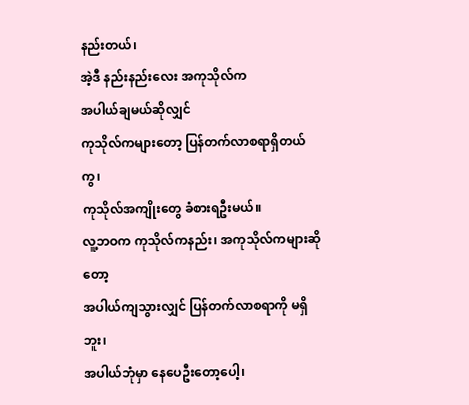နည်းတယ်၊
အဲ့ဒီ နည်းနည်းလေး အကုသိုလ်က
အပါယ်ချမယ်ဆိုလျှင်
ကုသိုလ်ကများတော့ ပြန်တက်လာစရာရှိတယ်ကွ၊
ကုသိုလ်အကျိုးတွေ ခံစားရဦးမယ်။
လူ့ဘဝက ကုသိုလ်ကနည်း၊ အကုသိုလ်ကများဆိုတော့
အပါယ်ကျသွားလျှင် ပြန်တက်လာစရာကို မရှိဘူး၊
အပါယ်ဘုံမှာ နေပေဦးတော့ပေါ့၊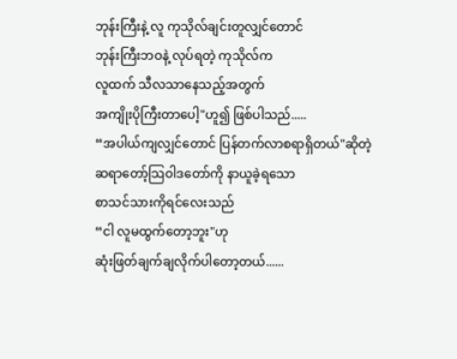ဘုန်းကြီးနဲ့ လူ ကုသိုလ်ချင်းတူလျှင်တောင်
ဘုန်းကြီးဘဝနဲ့ လုပ်ရတဲ့ ကုသိုလ်က
လူထက် သီလသာနေသည့်အတွက်
အကျိုးပိုကြီးတာပေါ့"ဟူ၍ ဖြစ်ပါသည်.....
“အပါယ်ကျလျှင်တောင် ပြန်တက်လာစရာရှိတယ်"ဆိုတဲ့
ဆရာတော့်သြဝါဒတော်ကို နာယူခဲ့ရသော
စာသင်သားကိုရင်လေးသည်
“ငါ လူမထွက်တော့ဘူး"ဟု
ဆုံးဖြတ်ချက်ချလိုက်ပါတော့တယ်......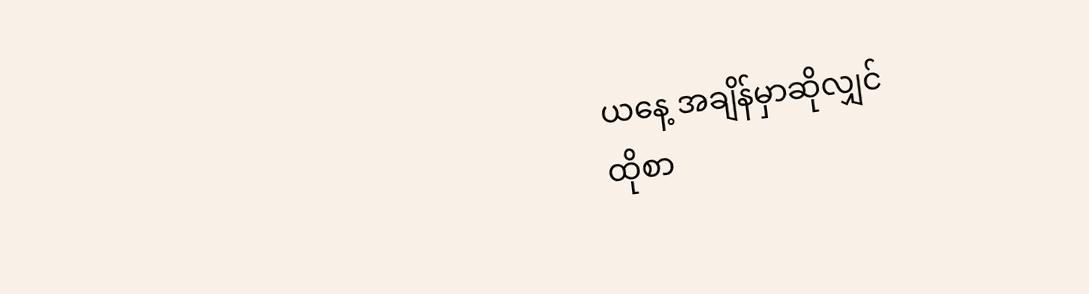ယနေ့ အချိန်မှာဆိုလျှင်
ထိုစာ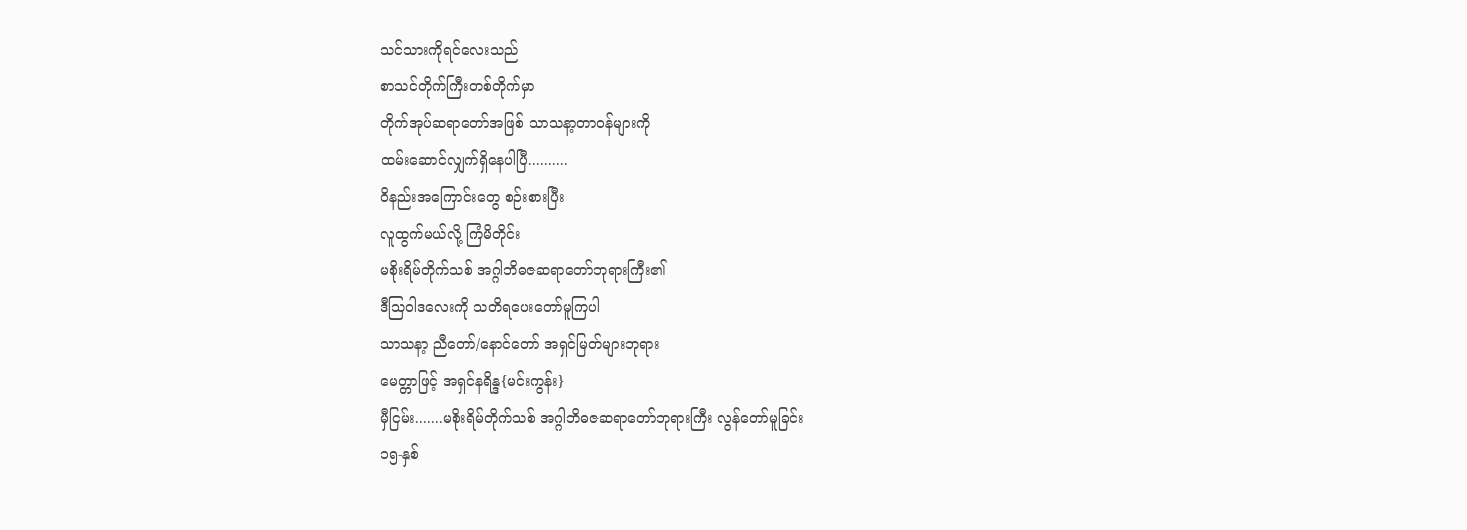သင်သားကိုရင်လေးသည်
စာသင်တိုက်ကြီးတစ်တိုက်မှာ
တိုက်အုပ်ဆရာတော်အဖြစ် သာသနာ့တာဝန်များကို
ထမ်းဆောင်လျှက်ရှိနေပါပြီ..........
ဝိနည်းအကြောင်းတွေ စဉ်းစားပြီး
လူထွက်မယ်လို့ ကြံမိတိုင်း
မစိုးရိမ်တိုက်သစ် အဂ္ဂါဘိဓဇဆရာတော်ဘုရားကြီး၏
ဒီသြဝါဒလေးကို သတိရပေးတော်မူကြပါ
သာသနာ့ ညီတော်/နောင်တော် အရှင်မြတ်များဘုရား
မေတ္တာဖြင့် အရှင်နရိန္ဒ{မင်းကွန်း}
မှီငြမ်း.......မစိုးရိမ်တိုက်သစ် အဂ္ဂါဘိဓဇဆရာတော်ဘုရားကြီး လွန်တော်မူခြင်း
၁၅-နှစ်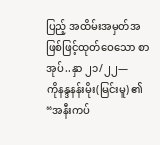ပြည့် အထိမ်းအမှတ်အဖြစ်ဖြင့်ထုတ်ဝေသော စာအုပ်..နှာ ၂၁/၂၂—
ကိုနန္ဒနန်းမိုး(မြင်းမူ) ၏
“အနီးကပ်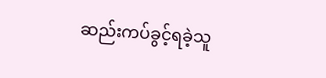ဆည်းကပ်ခွင့်ရခဲ့သူ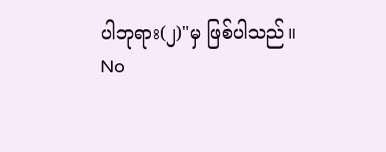ပါဘုရား(၂)"မှ ဖြစ်ပါသည်။
No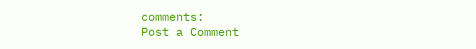comments:
Post a Comment